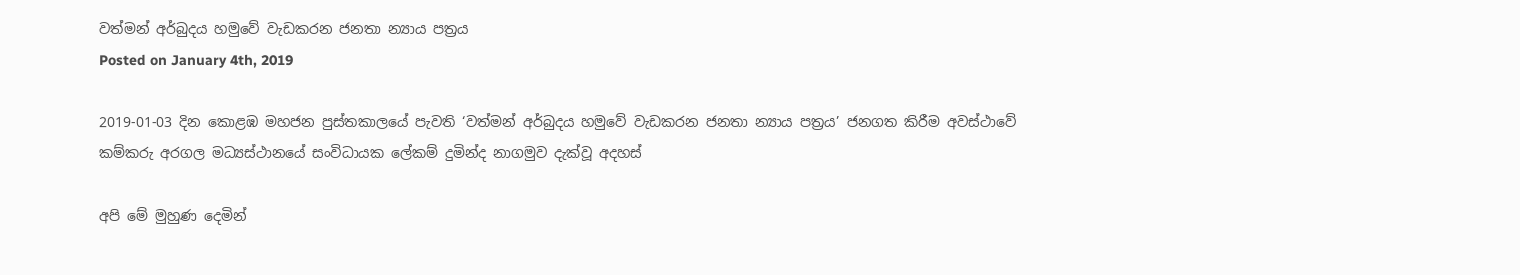වත්මන් අර්බුදය හමුවේ වැඩකරන ජනතා න්‍යාය පත්‍රය
Posted on January 4th, 2019

2019-01-03 දින කොළඹ මහජන පුස්තකාලයේ පැවති ‘වත්මන් අර්බුදය හමුවේ වැඩකරන ජනතා න්‍යාය පත්‍රය’ ජනගත කිරීම අවස්ථාවේ කම්කරු අරගල මධ්‍යස්ථානයේ සංවිධායක ලේකම් දුමින්ද නාගමුව දැක්වූ අදහස්

අපි මේ මුහුණ දෙමින්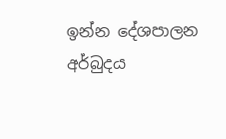ඉන්න දේශපාලන අර්බුදය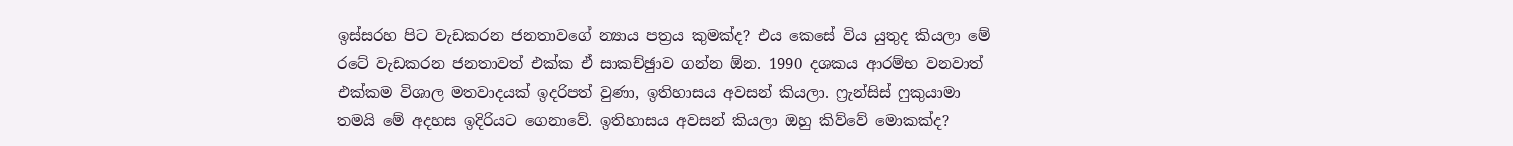ඉස්සරහ පිට වැඩකරන ජනතාවගේ න්‍යාය පත්‍රය කුමක්ද? එය කෙසේ විය යුතුද කියලා මේ රටේ වැඩකරන ජනතාවත් එක්ක ඒ සාකච්ඡුාව ගන්න ඕන. 1990 දශකය ආරම්භ වනවාත් එක්කම විශාල මතවාදයක් ඉදරිපත් වුණා, ඉතිහාසය අවසන් කියලා. ෆ්‍රැන්සිස් ෆුකුයාමා තමයි මේ අදහස ඉදිරියට ගෙනාවේ. ඉතිහාසය අවසන් කියලා ඔහු කිව්වේ මොකක්ද?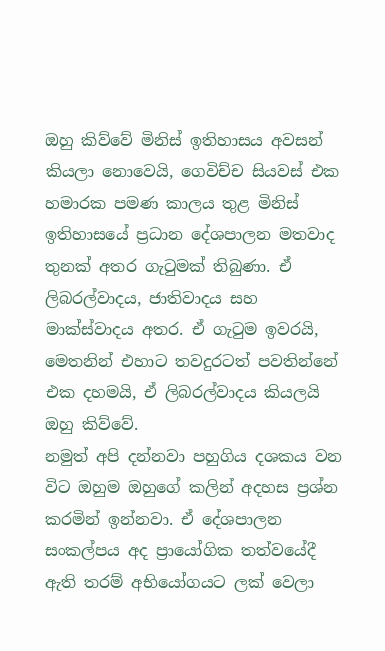ඔහු කිව්වේ මිනිස් ඉතිහාසය අවසන් කියලා නොවෙයි, ගෙවිච්ච සියවස් එක හමාරක පමණ කාලය තුළ මිනිස් ඉතිහාසයේ ප්‍රධාන දේශපාලන මතවාද තුනක් අතර ගැටුමක් තිබුණා. ඒ ලිබරල්වාදය, ජාතිවාදය සහ මාක්ස්වාදය අතර. ඒ ගැටුම ඉවරයි, මෙතනින් එහාට තවදුරටත් පවතින්නේ එක දහමයි, ඒ ලිබරල්වාදය කියලයි ඔහු කිව්වේ.
නමුත් අපි දන්නවා පහුගිය දශකය වන විට ඔහුම ඔහුගේ කලින් අදහස ප්‍රශ්න කරමින් ඉන්නවා. ඒ දේශපාලන සංකල්පය අද ප්‍රායෝගික තත්වයේදී ඇති තරම් අභියෝගයට ලක් වෙලා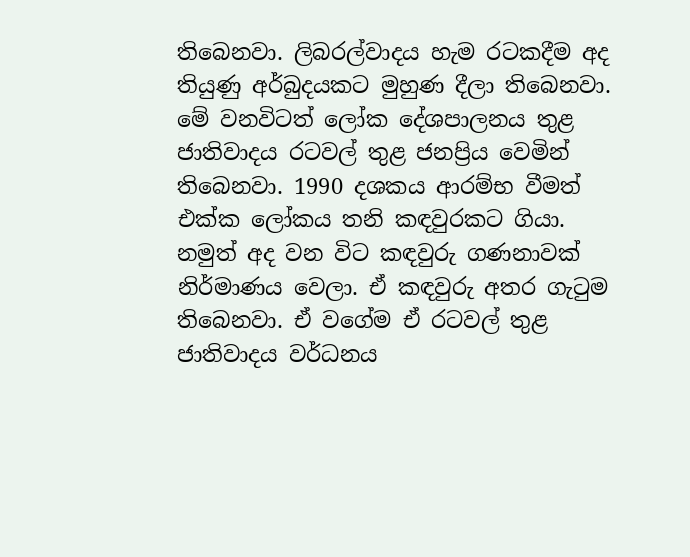තිබෙනවා. ලිබරල්වාදය හැම රටකදීම අද තියුණු අර්බුදයකට මුහුණ දීලා තිබෙනවා.
මේ වනවිටත් ලෝක දේශපාලනය තුළ ජාතිවාදය රටවල් තුළ ජනප්‍රිය වෙමින් තිබෙනවා. 1990 දශකය ආරම්භ වීමත් එක්ක ලෝකය තනි කඳවුරකට ගියා. නමුත් අද වන විට කඳවුරු ගණනාවක් නිර්මාණය වෙලා. ඒ කඳවුරු අතර ගැටුම තිබෙනවා. ඒ වගේම ඒ රටවල් තුළ ජාතිවාදය වර්ධනය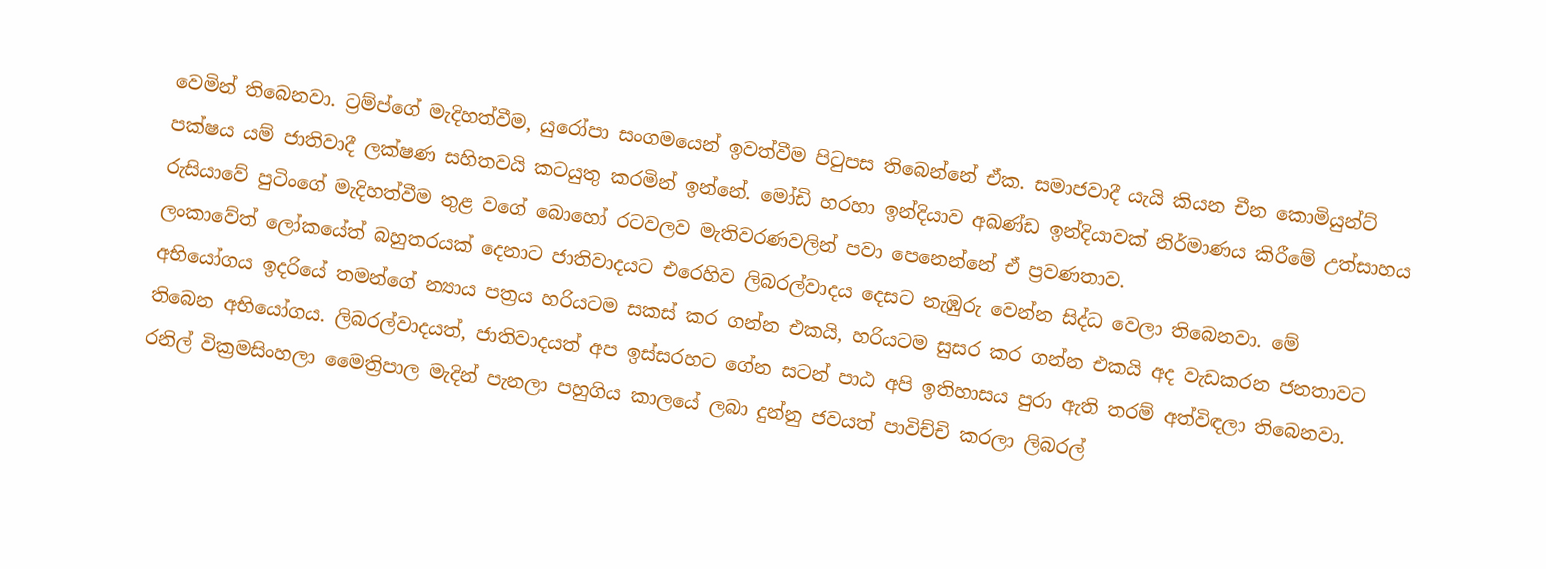වෙමින් තිබෙනවා. ට්‍රම්ප්ගේ මැදිහත්වීම, යුරෝපා සංගමයෙන් ඉවත්වීම පිටුපස තිබෙන්නේ ඒක. සමාජවාදී යැයි කියන චීන කොමියුන්ට් පක්ෂය යම් ජාතිවාදී ලක්ෂණ සහිතවයි කටයුතු කරමින් ඉන්නේ. මෝඩි හරහා ඉන්දියාව අඛණ්ඩ ඉන්දියාවක් නිර්මාණය කිරීමේ උත්සාහය රුසියාවේ පුටිංගේ මැදිහත්වීම තුළ වගේ බොහෝ රටවලව මැතිවරණවලින් පවා පෙනෙන්නේ ඒ ප්‍රවණතාව.
ලංකාවේත් ලෝකයේත් බහුතරයක් දෙනාට ජාතිවාදයට එරෙහිව ලිබරල්වාදය දෙසට නැඹුරු වෙන්න සිද්ධ වෙලා තිබෙනවා. මේ අභියෝගය ඉදරියේ තමන්ගේ න්‍යාය පත්‍රය හරියටම සකස් කර ගන්න එකයි, හරියටම සුසර කර ගන්න එකයි අද වැඩකරන ජනතාවට තිබෙන අභියෝගය. ලිබරල්වාදයත්, ජාතිවාදයත් අප ඉස්සරහට ගේන සටන් පාඨ අපි ඉතිහාසය පුරා ඇති තරම් අත්විඳලා තිබෙනවා.
රනිල් වික්‍රමසිංහලා මෛත්‍රිපාල මැදින් පැනලා පහුගිය කාලයේ ලබා දුන්නු ජවයත් පාවිච්චි කරලා ලිබරල්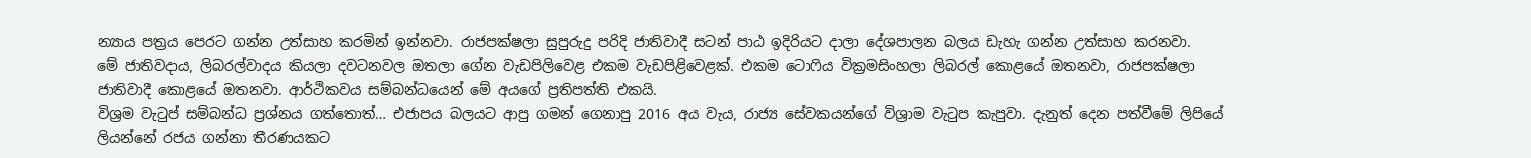න්‍යාය පත්‍රය පෙරට ගන්න උත්සාහ කරමින් ඉන්නවා. රාජපක්ෂලා සුපුරුදු පරිදි ජාතිවාදී සටන් පාඨ ඉදිරියට දාලා දේශපාලන බලය ඩැහැ ගන්න උත්සාහ කරනවා.
මේ ජාතිවදාය, ලිබරල්වාදය කියලා දවටනවල ඔතලා ගේන වැඩපිලිවෙළ එකම වැඩපිළිවෙළක්. එකම ටොෆිය වික්‍රමසිංහලා ලිබරල් කොළයේ ඔතනවා, රාජපක්ෂලා ජාතිවාදී කොළයේ ඔතනවා. ආර්ථිකවය සම්බන්ධයෙන් මේ අයගේ ප්‍රතිපත්ති එකයි.
විශ්‍රම වැටුප් සම්බන්ධ ප්‍රශ්නය ගත්තොත්… එජාපය බලයට ආපු ගමන් ගෙනාපු 2016 අය වැය, රාජ්‍ය සේවකයන්ගේ විශ්‍රාම වැටුප කැපුවා. දැනුත් දෙන පත්වීමේ ලිපියේ ලියන්නේ රජය ගන්නා තීරණයකට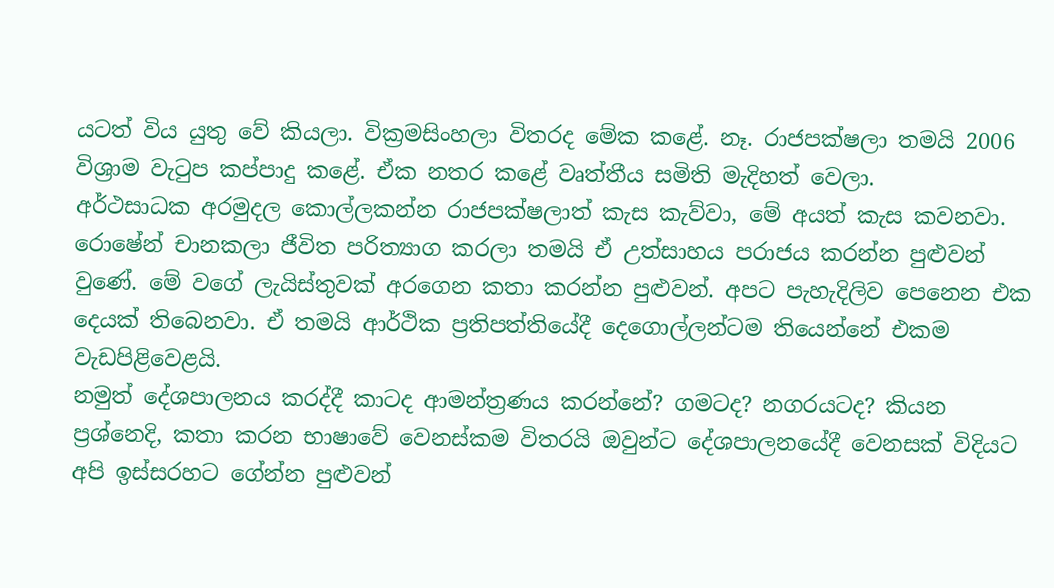යටත් විය යුතු වේ කියලා. වික්‍රමසිංහලා විතරද මේක කළේ. නෑ. රාජපක්ෂලා තමයි 2006 විශ්‍රාම වැටුප කප්පාදු කළේ. ඒක නතර කළේ වෘත්තීය සමිති මැදිහත් වෙලා.
අර්ථසාධක අරමුදල කොල්ලකන්න රාජපක්ෂලාත් කැස කැව්වා, මේ අයත් කැස කවනවා. රොෂේන් චානකලා ජීවිත පරිත්‍යාග කරලා තමයි ඒ උත්සාහය පරාජය කරන්න පුළුවන් වුණේ. මේ වගේ ලැයිස්තුවක් අරගෙන කතා කරන්න පුළුවන්. අපට පැහැදිලිව පෙනෙන එක දෙයක් තිබෙනවා. ඒ තමයි ආර්ථික ප්‍රතිපත්තියේදී දෙගොල්ලන්ටම තියෙන්නේ එකම වැඩපිළිවෙළයි.
නමුත් දේශපාලනය කරද්දී කාටද ආමන්ත්‍රණය කරන්නේ? ගමටද? නගරයටද? කියන ප්‍රශ්නෙදි, කතා කරන භාෂාවේ වෙනස්කම විතරයි ඔවුන්ට දේශපාලනයේදී වෙනසක් විදියට අපි ඉස්සරහට ගේන්න පුළුවන්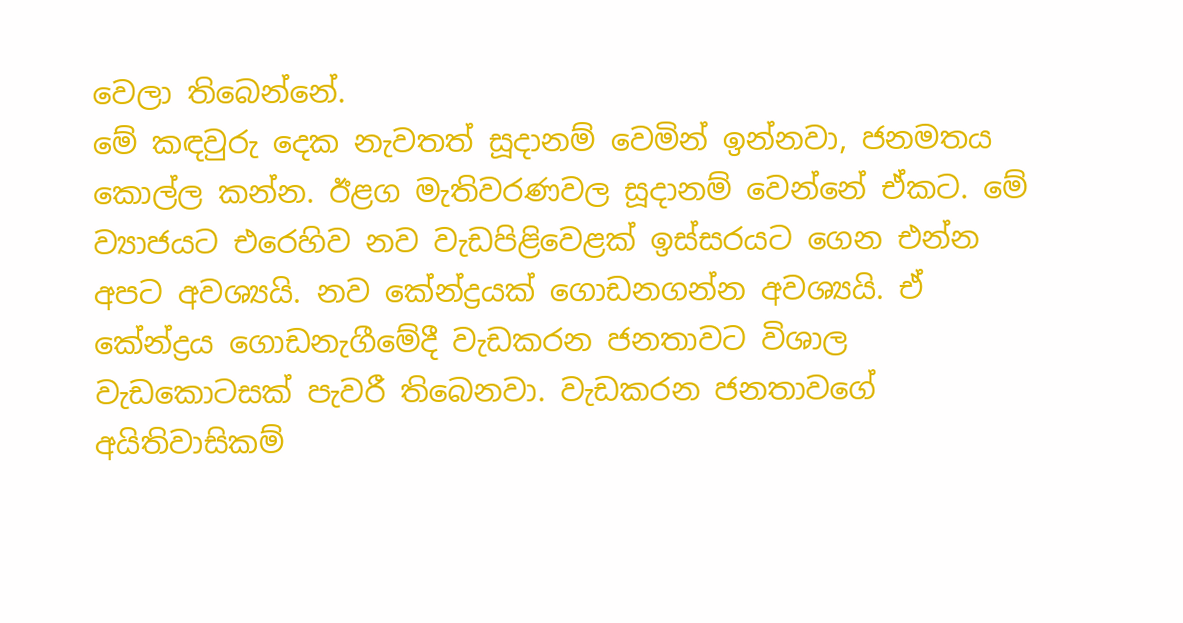වෙලා තිබෙන්නේ.
මේ කඳවුරු දෙක නැවතත් සූදානම් වෙමින් ඉන්නවා, ජනමතය කොල්ල කන්න. ඊළග මැතිවරණවල සූදානම් වෙන්නේ ඒකට. මේ ව්‍යාජයට එරෙහිව නව වැඩපිළිවෙළක් ඉස්සරයට ගෙන එන්න අපට අවශ්‍යයි. නව කේන්ද්‍රයක් ගොඩනගන්න අවශ්‍යයි. ඒ කේන්ද්‍රය ගොඩනැගීමේදී වැඩකරන ජනතාවට විශාල වැඩකොටසක් පැවරී තිබෙනවා. වැඩකරන ජනතාවගේ අයිතිවාසිකම්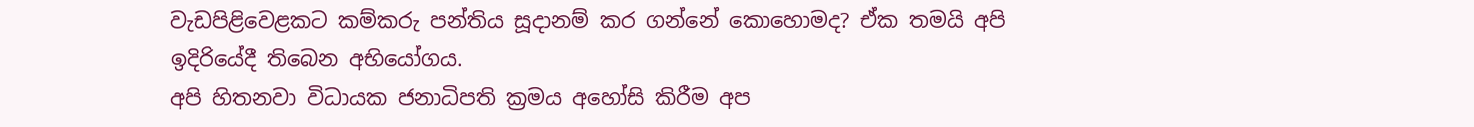වැඩපිළිවෙළකට කම්කරු පන්තිය සූදානම් කර ගන්නේ කොහොමද? ඒක තමයි අපි ඉදිරියේදී තිබෙන අභියෝගය.
අපි හිතනවා විධායක ජනාධිපති ක්‍රමය අහෝසි කිරීම අප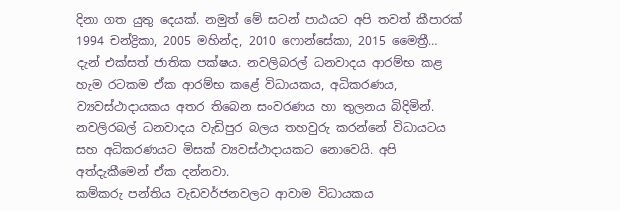දිනා ගත යුතු දෙයක්. නමුත් මේ සටන් පාඨයට අපි තවත් කීපාරක් 1994 චන්ද්‍රිකා, 2005 මහින්ද, 2010 ෆොන්සේකා, 2015 මෛත්‍රී… දැන් එක්සත් ජාතික පක්ෂය. නවලිබරල් ධනවාදය ආරම්භ කළ හැම රටකම ඒක ආරම්භ කළේ විධායකය, අධිකරණය, ව්‍යවස්ථාදායකය අතර තිබෙන සංවරණය හා තුලනය බිදිමින්. නවලිරබල් ධනවාදය වැඩිපුර බලය තහවුරු කරන්නේ විධායටය සහ අධිකරණයට මිසක් ව්‍යවස්ථාදායකට නොවෙයි. අපි අත්දැකීමෙන් ඒක දන්නවා.
කම්කරු පන්තිය වැඩවර්ජනවලට ආවාම විධායකය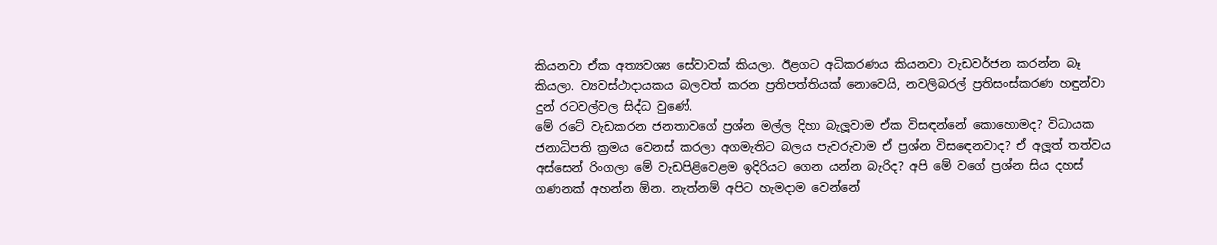කියනවා ඒක අත්‍යවශ්‍ය සේවාවක් කියලා. ඊළගට අධිකරණය කියනවා වැඩවර්ජන කරන්න බෑ කියලා. ව්‍යවස්ථාදායකය බලවත් කරන ප්‍රතිපත්තියක් නොවෙයි, නවලිබරල් ප්‍රතිසංස්කරණ හඳුන්වා දුන් රටවල්වල සිද්ධ වුණේ.
මේ රටේ වැඩකරන ජනතාවගේ ප්‍රශ්න මල්ල දිහා බැලූවාම ඒක විසඳන්නේ කොහොමද? විධායක ජනාධිපති ක්‍රමය වෙනස් කරලා අගමැතිට බලය පැවරුවාම ඒ ප්‍රශ්න විසඳෙනවාද? ඒ අලූත් තත්වය අස්සෙන් රිංගලා මේ වැඩපිළිවෙළම ඉදිරියට ගෙන යන්න බැරිද? අපි මේ වගේ ප්‍රශ්න සිය දහස් ගණනක් අහන්න ඕන. නැත්නම් අපිට හැමදාම වෙන්නේ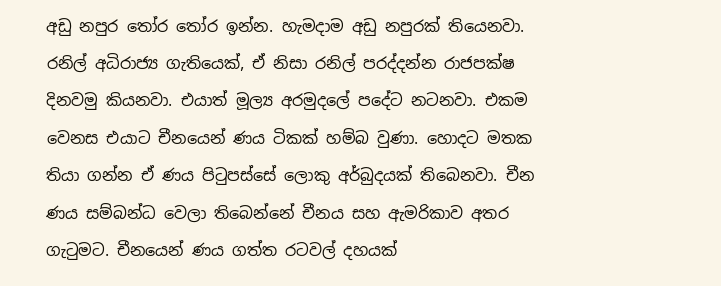අඩු නපුර තෝර තෝර ඉන්න. හැමදාම අඩු නපුරක් තියෙනවා.
රනිල් අධිරාජ්‍ය ගැතියෙක්, ඒ නිසා රනිල් පරද්දන්න රාජපක්ෂ දිනවමු කියනවා. එයාත් මූල්‍ය අරමුදලේ පදේට නටනවා. එකම වෙනස එයාට චීනයෙන් ණය ටිකක් හම්බ වුණා. හොදට මතක තියා ගන්න ඒ ණය පිටුපස්සේ ලොකු අර්බුදයක් තිබෙනවා. චීන ණය සම්බන්ධ වෙලා තිබෙන්නේ චීනය සහ ඇමරිකාව අතර ගැටුමට. චීනයෙන් ණය ගත්ත රටවල් දහයක්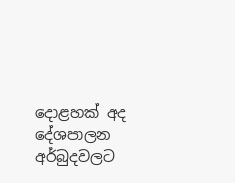දොළහක් අද දේශපාලන අර්බුදවලට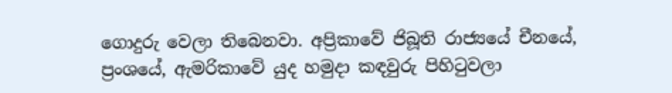ගොදුරු වෙලා තිබෙනවා. අප්‍රිකාවේ ජිබූති රාජ්‍යයේ චීනයේ, ප්‍රංශයේ, ඇමරිකාවේ යුද හමුදා කඳවුරු පිහිටුවලා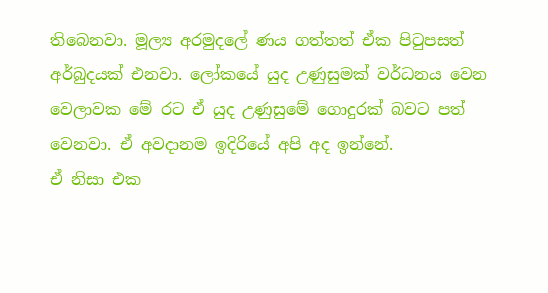තිබෙනවා. මූල්‍ය අරමුදලේ ණය ගත්තත් ඒක පිටුපසත් අර්බුදයක් එනවා. ලෝකයේ යුද උණුසුමක් වර්ධනය වෙන වෙලාවක මේ රට ඒ යුද උණුසුමේ ගොදුරක් බවට පත් වෙනවා. ඒ අවදානම ඉදිරියේ අපි අද ඉන්නේ.
ඒ නිසා එක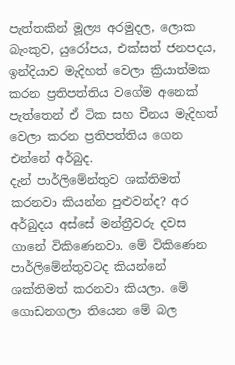පැත්තකින් මූල්‍ය අරමුදල, ලොක බැංකුව, යුරෝපය, එක්සත් ජනපදය, ඉන්දියාව මැදිහත් වෙලා ක්‍රියාත්මක කරන ප්‍රතිපත්තිය වගේම අනෙක් පැත්තෙන් ඒ ටික සහ චීනය මැදිහත් වෙලා කරන ප්‍රතිපත්තිය ගෙන එන්නේ අර්බුද.
දැන් පාර්ලිමේන්තුව ශක්තිමත් කරනවා කියන්න පුළුවන්ද? අර අර්බුදය අස්සේ මන්ත්‍රීවරු දවස ගානේ විකිණෙනවා. මේ විකිණෙන පාර්ලිමේන්තුවටද කියන්නේ ශක්තිමත් කරනවා කියලා. මේ ගොඩනගලා තියෙන මේ බල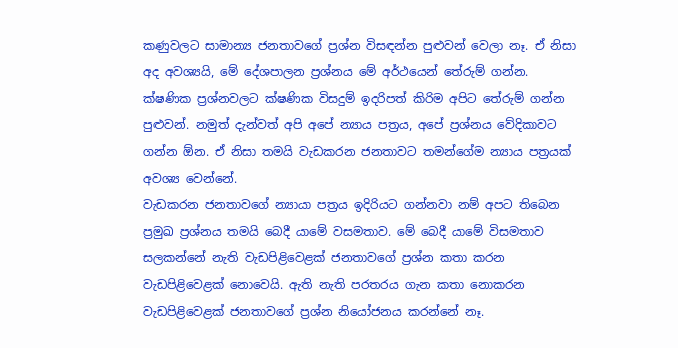කණුවලට සාමාන්‍ය ජනතාවගේ ප්‍රශ්න විසඳන්න පුළුවන් වෙලා නෑ. ඒ නිසා අද අවශ්‍යයි, මේ දේශපාලන ප්‍රශ්නය මේ අර්ථයෙන් තේරුම් ගන්න. ක්ෂණික ප්‍රශ්නවලට ක්ෂණික විසදුම් ඉදරිපත් කිරිම අපිට තේරුම් ගන්න පුළුවන්. නමුත් දැන්වත් අපි අපේ න්‍යාය පත්‍රය, අපේ ප්‍රශ්නය වේදිකාවට ගන්න ඕන. ඒ නිසා තමයි වැඩකරන ජනතාවට තමන්ගේම න්‍යාය පත්‍රයක් අවශ්‍ය වෙන්නේ.
වැඩකරන ජනතාවගේ න්‍යායා පත්‍රය ඉදිරියට ගන්නවා නම් අපට තිබෙන ප්‍රමුඛ ප්‍රශ්නය තමයි බෙදී යාමේ වසමතාව. මේ බෙදී යාමේ විසමතාව සලකන්නේ නැති වැඩපිළිවෙළක් ජනතාවගේ ප්‍රශ්න කතා කරන වැඩපිළිවෙළක් නොවෙයි. ඇති නැති පරතරය ගැන කතා නොකරන වැඩපිළිවෙළක් ජනතාවගේ ප්‍රශ්න නියෝජනය කරන්නේ නෑ.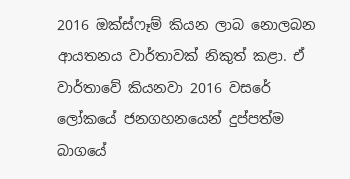2016 ඔක්ස්ෆෑම් කියන ලාබ නොලබන ආයතනය වාර්තාවක් නිකුත් කළා. ඒ වාර්තාවේ කියනවා 2016 වසරේ ලෝකයේ ජනගහනයෙන් දුප්පත්ම බාගයේ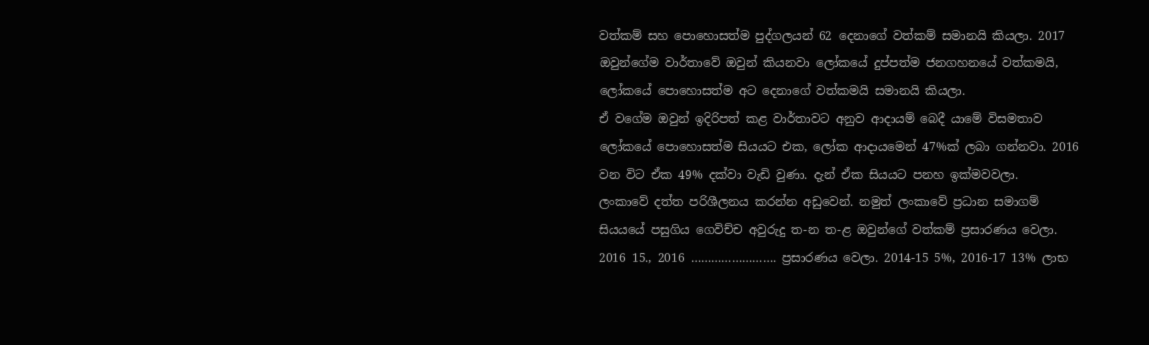වත්කම් සහ පොහොසත්ම පුද්ගලයන් 62 දෙනාගේ වත්කම් සමානයි කියලා. 2017 ඔවුන්ගේම වාර්තාවේ ඔවුන් කියනවා ලෝකයේ දුප්පත්ම ජනගහනයේ වත්කමයි, ලෝකයේ පොහොසත්ම අට දෙනාගේ වත්කමයි සමානයි කියලා.
ඒ වගේම ඔවුන් ඉදිරිපත් කළ වාර්තාවට අනුව ආදායම් බෙදී යාමේ විසමතාව ලෝකයේ පොහොසත්ම සියයට එක, ලෝක ආදායමෙන් 47%ක් ලබා ගන්නවා. 2016 වන විට ඒක 49% දක්වා වැඩි වුණා. දැන් ඒක සියයට පනහ ඉක්මවවලා.
ලංකාවේ දත්ත පරිශීලනය කරන්න අඩුවෙන්. නමුත් ලංකාවේ ප්‍රධාන සමාගම් සියයයේ පසුගිය ගෙවිච්ච අවුරුදු ත-න ත-ළ ඔවුන්ගේ වත්කම් ප්‍රසාරණය වෙලා. 2016 15., 2016 ……………………. ප්‍රසාරණය වෙලා. 2014-15 5%, 2016-17 13% ලාභ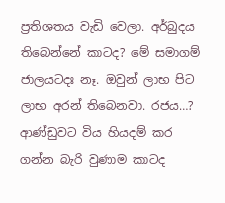ප්‍රතිශතය වැඩි වෙලා. අර්බුදය තිබෙන්නේ කාටද? මේ සමාගම් ජාලයටදඃ නෑ. ඔවුන් ලාභ පිට ලාභ අරන් තිබෙනවා. රජය…? ආණ්ඩුවට විය හියදම් කර ගන්න බැරි වුණාම කාටද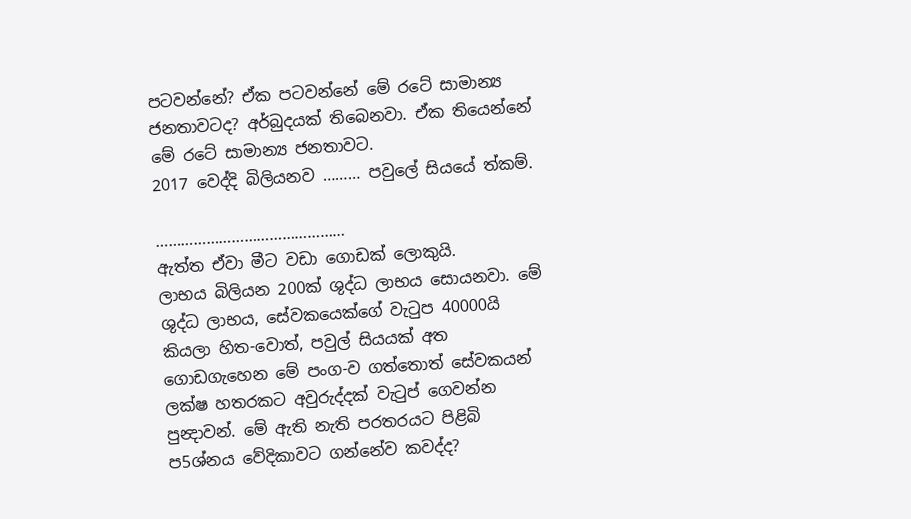පටවන්නේ? ඒක පටවන්නේ මේ රටේ සාමාන්‍ය ජනතාවටද? අර්බුදයක් තිබෙනවා. ඒක තියෙන්නේ මේ රටේ සාමාන්‍ය ජනතාවට.
2017 වෙද්දි බිලියනව ……… පවුලේ සියයේ ත්කම්.

………………………………………
ඇත්ත ඒවා මීට වඩා ගොඩක් ලොකුයි.
ලාභය බිලියන 200ක් ශුද්ධ ලාභය සොයනවා. මේ ශුද්ධ ලාභය, සේවකයෙක්ගේ වැටුප 40000යි කියලා හිත-වොත්, පවුල් සියයක් අත ගොඩගැහෙන මේ පංග-ව ගත්තොත් සේවකයන් ලක්ෂ හතරකට අවුරුද්දක් වැටුප් ගෙවන්න පුන්‍දාවන්. මේ ඇති නැති පරතරයට පිළිබි ප5ශ්නය වේදිකාවට ගන්නේව කවද්ද?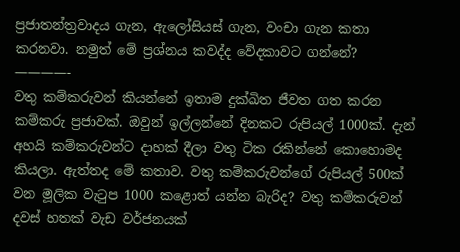ප්‍රජාතන්ත්‍රවාදය ගැන, ඇලෝසියස් ගැන, වංචා ගැන කතා කරනවා. නමුත් මේ ප්‍රශ්නය කවද්ද වේදකාවට ගන්නේ?
————-
වතු කම්කරුවන් කියන්නේ ඉතාම දුක්ඛිත ජීවත ගත කරන කම්කරු ප්‍රජාවක්. ඔවුන් ඉල්ලන්නේ දිනකට රුපියල් 1000ක්. දැන් අහයි කම්කරුවන්ට දාහක් දීලා වතු ටික රකින්නේ කොහොමද කියලා. ඇත්තද මේ කතාව. වතු කම්කරුවන්ගේ රුපියල් 500ක් වන මූලික වැටුප 1000 කළොත් යන්න බැරිද? වතු කම්කරුවන් දවස් හතක් වැඩ වර්ජනයක්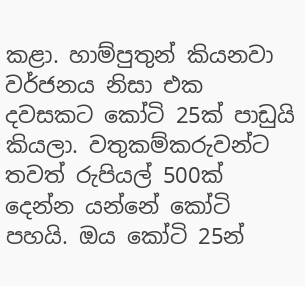කළා. හාම්පුතුන් කියනවා වර්ජනය නිසා එක දවසකට කෝටි 25ක් පාඩුයි කියලා. වතුකම්කරුවන්ට තවත් රුපියල් 500ක් දෙන්න යන්නේ කෝටි පහයි. ඔය කෝටි 25න්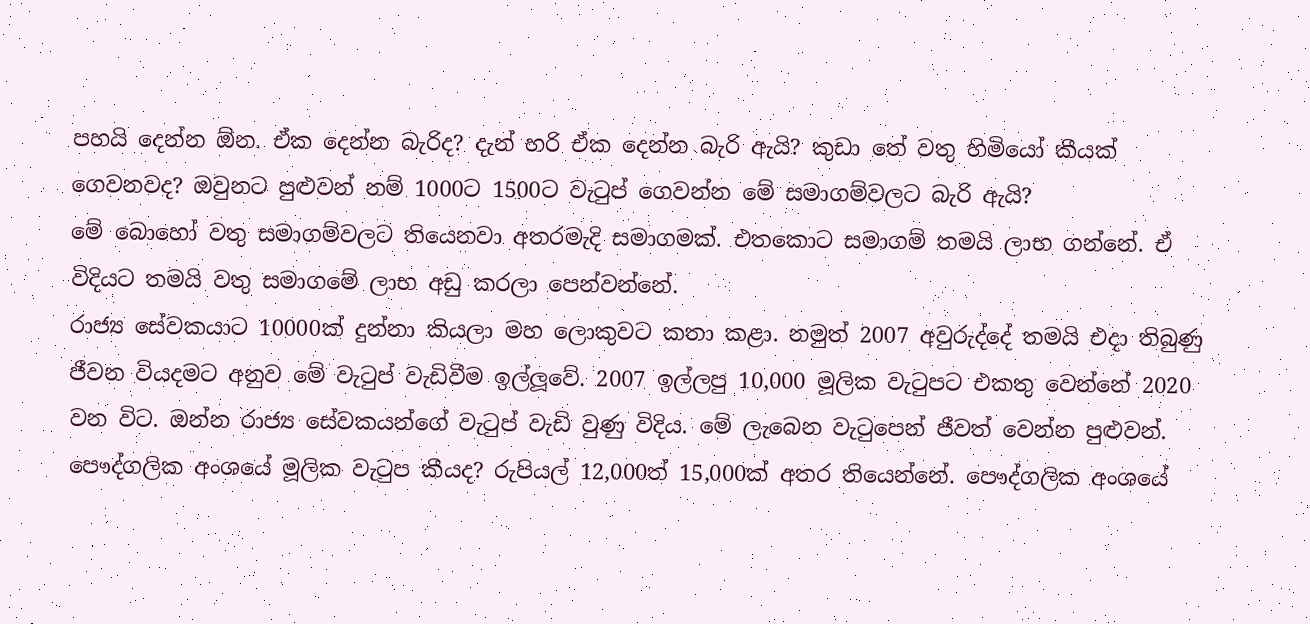පහයි දෙන්න ඕන. ඒක දෙන්න බැරිද? දැන් හරි ඒක දෙන්න බැරි ඇයි? කුඩා තේ වතු හිමියෝ කීයක් ගෙවනවද? ඔවුනට පුළුවන් නම් 1000ට 1500ට වැටුප් ගෙවන්න මේ සමාගම්වලට බැරි ඇයි?
මේ බොහෝ වතු සමාගම්වලට තියෙනවා අතරමැදි සමාගමක්. එතකොට සමාගම් තමයි ලාභ ගන්නේ. ඒ විදියට තමයි වතු සමාගමේ ලාභ අඩු කරලා පෙන්වන්නේ.
රාජ්‍ය සේවකයාට 10000ක් දුන්නා කියලා මහ ලොකුවට කතා කළා. නමුත් 2007 අවුරුද්දේ තමයි එදා තිබුණු ජීවන වියදමට අනුව මේ වැටුප් වැඩිවීම ඉල්ලූවේ. 2007 ඉල්ලපු 10,000 මූලික වැටුපට එකතු වෙන්නේ 2020 වන විට. ඔන්න රාජ්‍ය සේවකයන්ගේ වැටුප් වැඩි වුණු විදිය. මේ ලැබෙන වැටුපෙන් ජීවත් වෙන්න පුළුවන්. පෞද්ගලික අංශයේ මූලික වැටුප කීයද? රුපියල් 12,000ත් 15,000ක් අතර තියෙන්නේ. පෞද්ගලික අංශයේ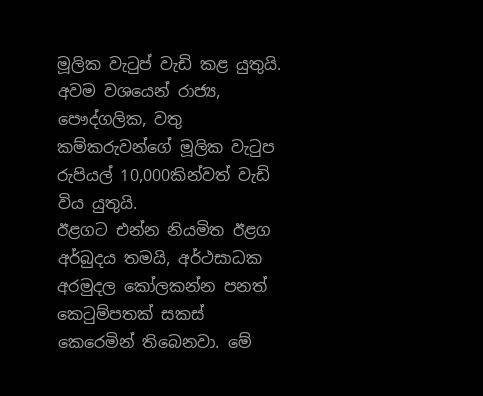මූලික වැටුප් වැඩි කළ යුතුයි. අවම වශයෙන් රාජ්‍ය, පෞද්ගලික, වතු කම්කරුවන්ගේ මූලික වැටුප රුපියල් 10,000කින්වත් වැඩි විය යුතුයි.
ඊළගට එන්න නියමිත ඊළග අර්බුදය තමයි, අර්ථසාධක අරමුදල කෝලකන්න පනත් කෙටුම්පතක් සකස් කෙරෙමින් තිබෙනවා. මේ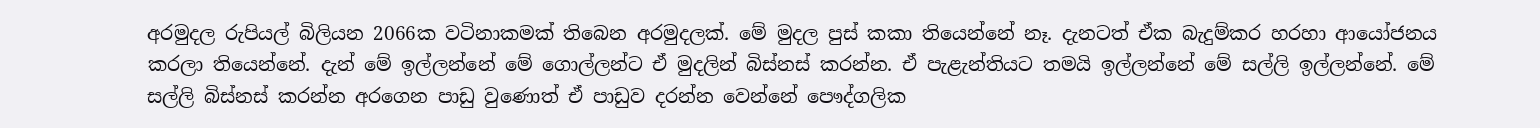අරමුදල රුපියල් බිලියන 2066ක වටිනාකමක් තිබෙන අරමුදලක්. මේ මුදල පුස් කකා තියෙන්නේ නෑ. දැනටත් ඒක බැදුම්කර හරහා ආයෝජනය කරලා තියෙන්නේ. දැන් මේ ඉල්ලන්නේ මේ ගොල්ලන්ට ඒ මුදලින් බිස්නස් කරන්න. ඒ පැළැන්තියට තමයි ඉල්ලන්නේ මේ සල්ලි ඉල්ලන්නේ. මේ සල්ලි බිස්නස් කරන්න අරගෙන පාඩු වුණොත් ඒ පාඩුව දරන්න වෙන්නේ පෞද්ගලික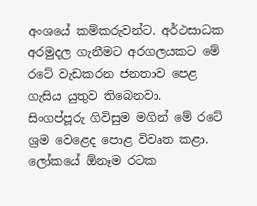අංශයේ කම්කරුවන්ට. අර්ථසාධක අරමුදල ගැනීමට අරගලයකට මේ රටේ වැඩකරන ජනතාව පෙළ ගැසිය යුතුව තිබෙනවා.
සිංගප්පූරු ගිවිසුම මගින් මේ රටේ ශ්‍රම වෙළෙද පොළ විවෘත කළා. ලෝකයේ ඕනෑම රටක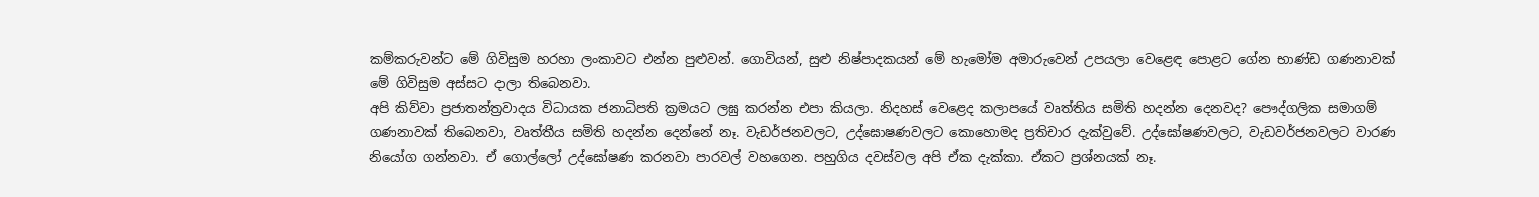කම්කරුවන්ට මේ ගිවිසුම හරහා ලංකාවට එන්න පුළුවන්. ගොවියන්, සුළු නිෂ්පාදකයන් මේ හැමෝම අමාරුවෙන් උපයලා වෙළෙඳ පොළට ගේන භාණ්ඩ ගණනාවක් මේ ගිවිසුම අස්සට දාලා තිබෙනවා.
අපි කිව්වා ප්‍රජාතන්ත්‍රවාදය විධායක ජනාධිපති ක්‍රමයට ලඝු කරන්න එපා කියලා. නිදහස් වෙළෙද කලාපයේ වෘත්තිය සමිති හදන්න දෙනවද? පෞද්ගලික සමාගම් ගණනාවක් තිබෙනවා, වෘත්තීය සමිති හදන්න දෙන්නේ නෑ. වැඩර්ජනවලට, උද්ඝොෂණවලට කොහොමද ප්‍රතිචාර දැක්වුවේ. උද්ඝෝෂණවලට, වැඩවර්ජනවලට වාරණ නියෝග ගන්නවා. ඒ ගොල්ලෝ උද්ඝෝෂණ කරනවා පාරවල් වහගෙන. පහුගිය දවස්වල අපි ඒක දැක්කා. ඒකට ප්‍රශ්නයක් නෑ.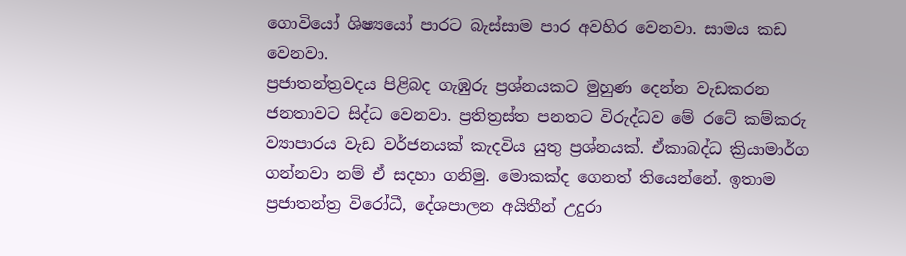ගොවියෝ ශිෂ්‍යයෝ පාරට බැස්සාම පාර අවහිර වෙනවා. සාමය කඩ වෙනවා.
ප්‍රජාතන්ත්‍රවදය පිළිබද ගැඹුරු ප්‍රශ්නයකට මුහුණ දෙන්න වැඩකරන ජනතාවට සිද්ධ වෙනවා. ප්‍රතිත්‍රස්ත පනතට විරුද්ධව මේ රටේ කම්කරු ව්‍යාපාරය වැඩ වර්ජනයක් කැදවිය යුතු ප්‍රශ්නයක්. ඒකාබද්ධ ක්‍රියාමාර්ග ගන්නවා නම් ඒ සදහා ගනිමු. මොකක්ද ගෙනත් තියෙන්නේ. ඉතාම ප්‍රජාතන්ත්‍ර විරෝධී, දේශපාලන අයිතීන් උදුරා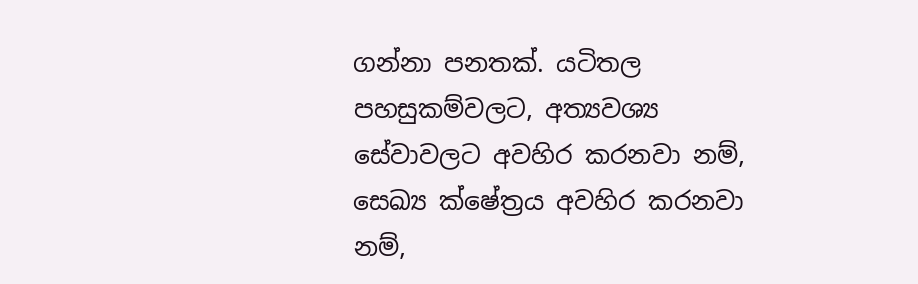ගන්නා පනතක්. යටිතල පහසුකම්වලට, අත්‍යවශ්‍ය සේවාවලට අවහිර කරනවා නම්, සෙඛ්‍ය ක්ෂේත්‍රය අවහිර කරනවා නම්,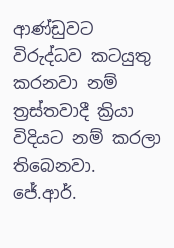ආණ්ඩුවට විරුද්ධව කටයුතු කරනවා නම් ත්‍රස්තවාදී ක්‍රියා විදියට නම් කරලා තිබෙනවා.
ජේ.ආර්.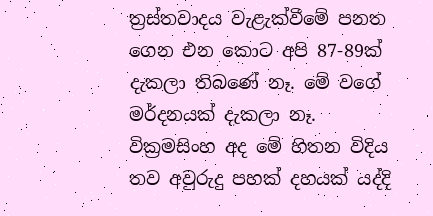ත්‍රස්තවාදය වැළැක්වීමේ පනත ගෙන එන කොට අපි 87-89ක් දැකලා තිබණේ නෑ. මේ වගේ මර්දනයක් දැකලා නෑ. වික්‍රමසිංහ අද මේ හිතන විදිය තව අවුරුදු පහක් දහයක් යද්දි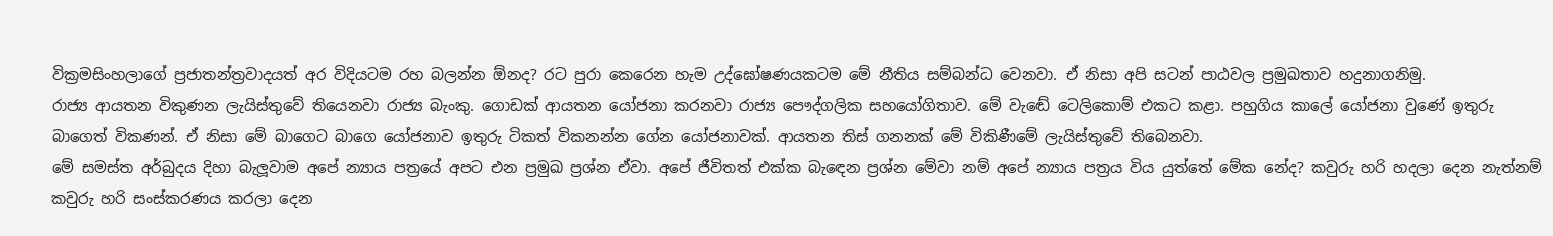වික්‍රමසිංහලාගේ ප්‍රජාතන්ත්‍රවාදයත් අර විදියටම රහ බලන්න ඕනද? රට පුරා කෙරෙන හැම උද්ඝෝෂණයකටම මේ නීතිය සම්බන්ධ වෙනවා. ඒ නිසා අපි සටන් පාඨවල ප්‍රමුඛතාව හදුනාගනිමු.
රාජ්‍ය ආයතන විකුණන ලැයිස්තුවේ තියෙනවා රාජ්‍ය බැංකු. ගොඩක් ආයතන යෝජනා කරනවා රාජ්‍ය පෞද්ගලික සහයෝගිතාව. මේ වැඬේ ටෙලිකොම් එකට කළා. පහුගිය කාලේ යෝජනා වුණේ ඉතුරු බාගෙත් විකණන්. ඒ නිසා මේ බාගෙට බාගෙ යෝජනාව ඉතුරු ටිකත් විකනන්න ගේන යෝජනාවක්. ආයතන තිස් ගනනක් මේ විකිණීමේ ලැයිස්තුවේ තිබෙනවා.
මේ සමස්ත අර්බුදය දිහා බැලූවාම අපේ න්‍යාය පත්‍රයේ අපට එන ප්‍රමුඛ ප්‍රශ්න ඒවා. අපේ ජීවිතත් එක්ක බැඳෙන ප්‍රශ්න මේවා නම් අපේ න්‍යාය පත්‍රය විය යුත්තේ මේක නේද? කවුරු හරි හදලා දෙන නැත්නම් කවුරු හරි සංස්කරණය කරලා දෙන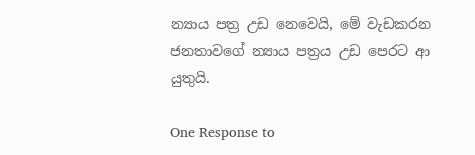න්‍යාය පත්‍ර උඩ නෙවෙයි, මේ වැඩකරන ජනතාවගේ න්‍යාය පත්‍රය උඩ පෙරට ආ යුතුයි.

One Response to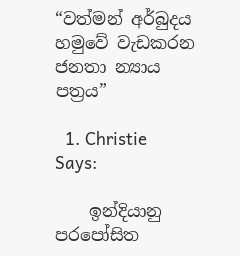“වත්මන් අර්බුදය හමුවේ වැඩකරන ජනතා න්‍යාය පත්‍රය”

  1. Christie Says:

    ඉන්දියානු පරපෝසිත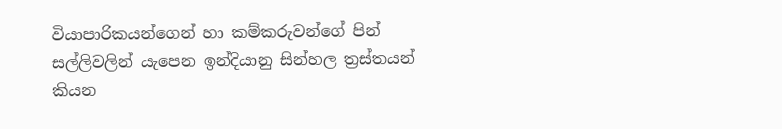වියාපාරිකයන්ගෙන් හා කම්කරුවන්ගේ පින් සල්ලිවලින් යැපෙන ඉන්දියානු සින්හල ත්‍රස්තයන් කියන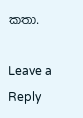කතා.

Leave a Reply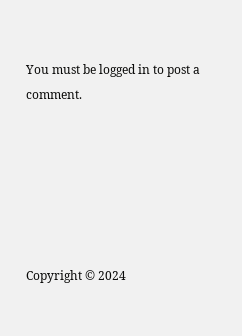You must be logged in to post a comment.






Copyright © 2024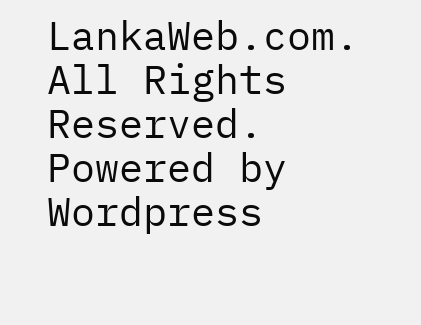LankaWeb.com. All Rights Reserved. Powered by Wordpress